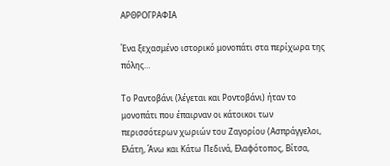ΑΡΘΡΟΓΡΑΦΙΑ

Ένα ξεχασμένο ιστορικό μονοπάτι στα περίχωρα της πόλης…

Το Ραντοβάνι (λέγεται και Ροντοβάνι) ήταν το μονοπάτι που έπαιρναν οι κάτοικοι των περισσότερων χωριών του Ζαγορίου (Ασπράγγελοι, Ελάτη, Άνω και Κάτω Πεδινά, Ελαφότοπος, Βίτσα,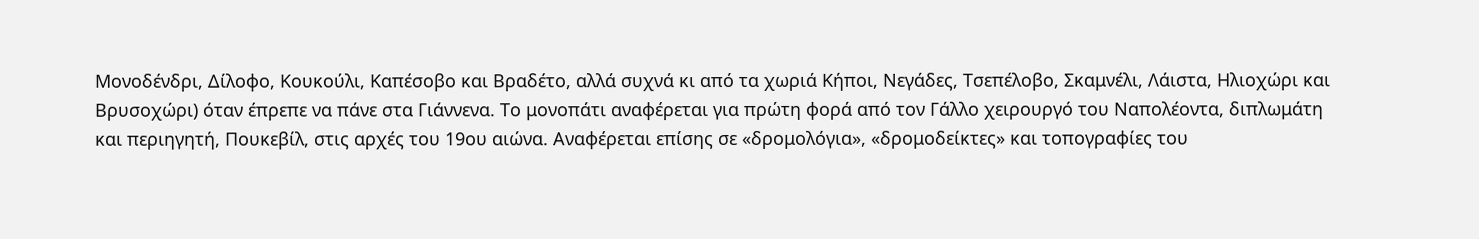Μονοδένδρι, Δίλοφο, Κουκούλι, Καπέσοβο και Βραδέτο, αλλά συχνά κι από τα χωριά Κήποι, Νεγάδες, Τσεπέλοβο, Σκαμνέλι, Λάιστα, Ηλιοχώρι και Βρυσοχώρι) όταν έπρεπε να πάνε στα Γιάννενα. Το μονοπάτι αναφέρεται για πρώτη φορά από τον Γάλλο χειρουργό του Ναπολέοντα, διπλωμάτη και περιηγητή, Πουκεβίλ, στις αρχές του 19ου αιώνα. Αναφέρεται επίσης σε «δρομολόγια», «δρομοδείκτες» και τοπογραφίες του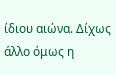ίδιου αιώνα. Δίχως άλλο όμως η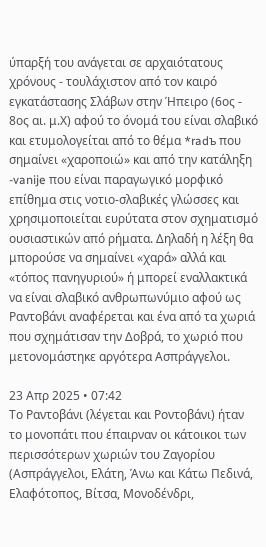ύπαρξή του ανάγεται σε αρχαιότατους χρόνους - τουλάχιστον από τον καιρό εγκατάστασης Σλάβων στην Ήπειρο (6ος - 8ος αι. μ.Χ) αφού το όνομά του είναι σλαβικό και ετυμολογείται από το θέμα *radъ που σημαίνει «χαροποιώ» και από την κατάληξη -vanije που είναι παραγωγικό μορφικό επίθημα στις νοτιο-σλαβικές γλώσσες και χρησιμοποιείται ευρύτατα στον σχηματισμό ουσιαστικών από ρήματα. Δηλαδή η λέξη θα μπορούσε να σημαίνει «χαρά» αλλά και «τόπος πανηγυριού» ή μπορεί εναλλακτικά να είναι σλαβικό ανθρωπωνύμιο αφού ως Ραντοβάνι αναφέρεται και ένα από τα χωριά που σχημάτισαν την Δοβρά, το χωριό που μετονομάστηκε αργότερα Ασπράγγελοι.

23 Απρ 2025 • 07:42
Το Ραντοβάνι (λέγεται και Ροντοβάνι) ήταν το μονοπάτι που έπαιρναν οι κάτοικοι των περισσότερων χωριών του Ζαγορίου (Ασπράγγελοι, Ελάτη, Άνω και Κάτω Πεδινά, Ελαφότοπος, Βίτσα, Μονοδένδρι,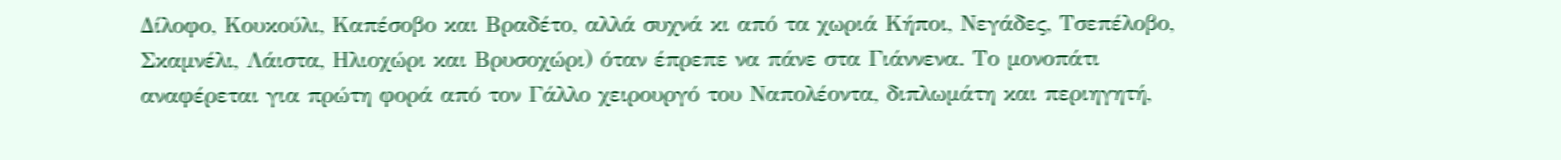Δίλοφο, Κουκούλι, Καπέσοβο και Βραδέτο, αλλά συχνά κι από τα χωριά Κήποι, Νεγάδες, Τσεπέλοβο, Σκαμνέλι, Λάιστα, Ηλιοχώρι και Βρυσοχώρι) όταν έπρεπε να πάνε στα Γιάννενα. Το μονοπάτι αναφέρεται για πρώτη φορά από τον Γάλλο χειρουργό του Ναπολέοντα, διπλωμάτη και περιηγητή,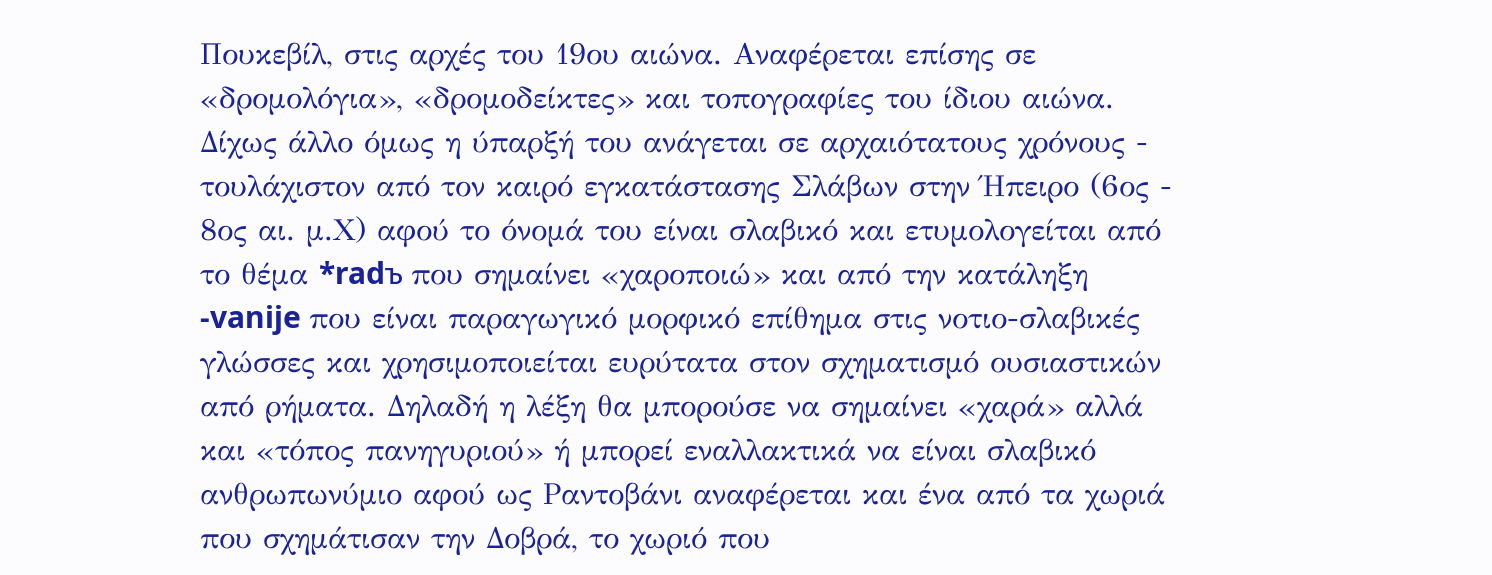Πουκεβίλ, στις αρχές του 19ου αιώνα. Αναφέρεται επίσης σε «δρομολόγια», «δρομοδείκτες» και τοπογραφίες του ίδιου αιώνα. Δίχως άλλο όμως η ύπαρξή του ανάγεται σε αρχαιότατους χρόνους - τουλάχιστον από τον καιρό εγκατάστασης Σλάβων στην Ήπειρο (6ος - 8ος αι. μ.Χ) αφού το όνομά του είναι σλαβικό και ετυμολογείται από το θέμα *radъ που σημαίνει «χαροποιώ» και από την κατάληξη -vanije που είναι παραγωγικό μορφικό επίθημα στις νοτιο-σλαβικές γλώσσες και χρησιμοποιείται ευρύτατα στον σχηματισμό ουσιαστικών από ρήματα. Δηλαδή η λέξη θα μπορούσε να σημαίνει «χαρά» αλλά και «τόπος πανηγυριού» ή μπορεί εναλλακτικά να είναι σλαβικό ανθρωπωνύμιο αφού ως Ραντοβάνι αναφέρεται και ένα από τα χωριά που σχημάτισαν την Δοβρά, το χωριό που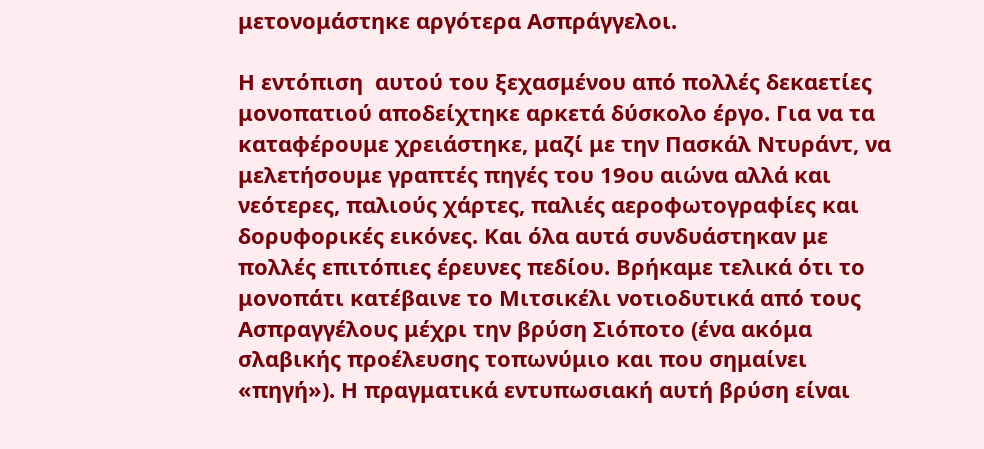μετονομάστηκε αργότερα Ασπράγγελοι.

Η εντόπιση  αυτού του ξεχασμένου από πολλές δεκαετίες μονοπατιού αποδείχτηκε αρκετά δύσκολο έργο. Για να τα καταφέρουμε χρειάστηκε, μαζί με την Πασκάλ Ντυράντ, να μελετήσουμε γραπτές πηγές του 19ου αιώνα αλλά και νεότερες, παλιούς χάρτες, παλιές αεροφωτογραφίες και δορυφορικές εικόνες. Και όλα αυτά συνδυάστηκαν με πολλές επιτόπιες έρευνες πεδίου. Βρήκαμε τελικά ότι το μονοπάτι κατέβαινε το Μιτσικέλι νοτιοδυτικά από τους Ασπραγγέλους μέχρι την βρύση Σιόποτο (ένα ακόμα σλαβικής προέλευσης τοπωνύμιο και που σημαίνει «πηγή»). Η πραγματικά εντυπωσιακή αυτή βρύση είναι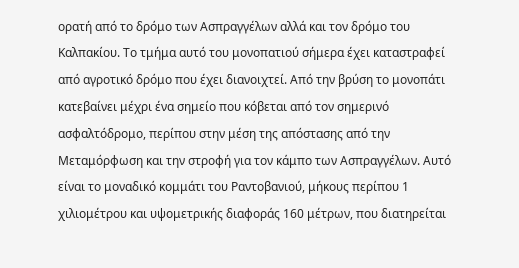ορατή από το δρόμο των Ασπραγγέλων αλλά και τον δρόμο του Καλπακίου. Το τμήμα αυτό του μονοπατιού σήμερα έχει καταστραφεί από αγροτικό δρόμο που έχει διανοιχτεί. Από την βρύση το μονοπάτι κατεβαίνει μέχρι ένα σημείο που κόβεται από τον σημερινό ασφαλτόδρομο, περίπου στην μέση της απόστασης από την Μεταμόρφωση και την στροφή για τον κάμπο των Ασπραγγέλων. Αυτό είναι το μοναδικό κομμάτι του Ραντοβανιού, μήκους περίπου 1 χιλιομέτρου και υψομετρικής διαφοράς 160 μέτρων, που διατηρείται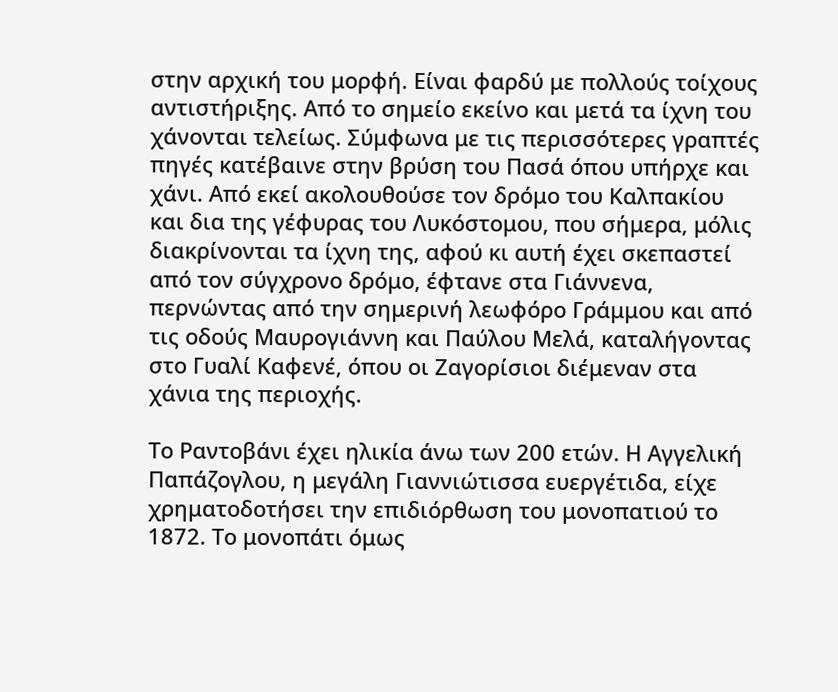στην αρχική του μορφή. Είναι φαρδύ με πολλούς τοίχους αντιστήριξης. Από το σημείο εκείνο και μετά τα ίχνη του χάνονται τελείως. Σύμφωνα με τις περισσότερες γραπτές πηγές κατέβαινε στην βρύση του Πασά όπου υπήρχε και χάνι. Από εκεί ακολουθούσε τον δρόμο του Καλπακίου και δια της γέφυρας του Λυκόστομου, που σήμερα, μόλις διακρίνονται τα ίχνη της, αφού κι αυτή έχει σκεπαστεί από τον σύγχρονο δρόμο, έφτανε στα Γιάννενα, περνώντας από την σημερινή λεωφόρο Γράμμου και από τις οδούς Μαυρογιάννη και Παύλου Μελά, καταλήγοντας στο Γυαλί Καφενέ, όπου οι Ζαγορίσιοι διέμεναν στα χάνια της περιοχής.

Το Ραντοβάνι έχει ηλικία άνω των 200 ετών. Η Αγγελική Παπάζογλου, η μεγάλη Γιαννιώτισσα ευεργέτιδα, είχε χρηματοδοτήσει την επιδιόρθωση του μονοπατιού το 1872. Το μονοπάτι όμως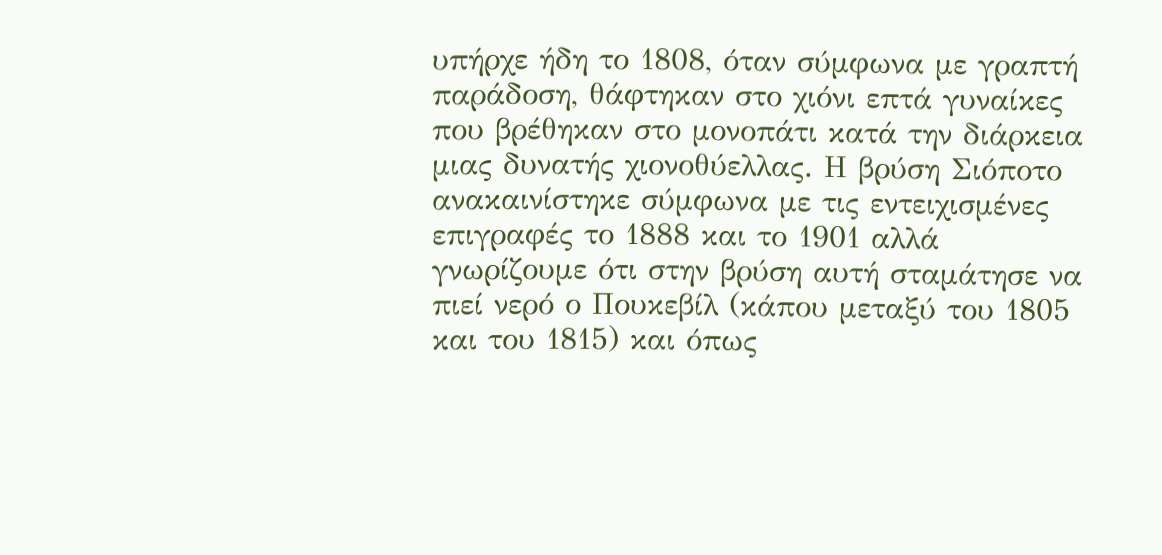υπήρχε ήδη το 1808, όταν σύμφωνα με γραπτή παράδοση, θάφτηκαν στο χιόνι επτά γυναίκες που βρέθηκαν στο μονοπάτι κατά την διάρκεια μιας δυνατής χιονοθύελλας. Η βρύση Σιόποτο ανακαινίστηκε σύμφωνα με τις εντειχισμένες επιγραφές το 1888 και το 1901 αλλά γνωρίζουμε ότι στην βρύση αυτή σταμάτησε να πιεί νερό ο Πουκεβίλ (κάπου μεταξύ του 1805 και του 1815) και όπως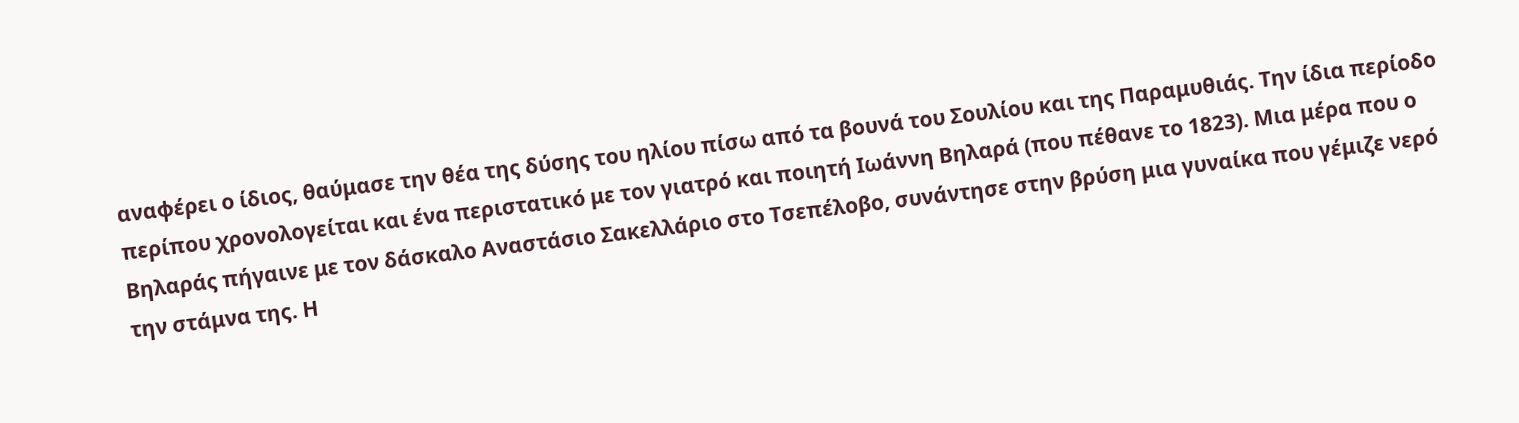αναφέρει ο ίδιος, θαύμασε την θέα της δύσης του ηλίου πίσω από τα βουνά του Σουλίου και της Παραμυθιάς. Την ίδια περίοδο περίπου χρονολογείται και ένα περιστατικό με τον γιατρό και ποιητή Ιωάννη Βηλαρά (που πέθανε το 1823). Μια μέρα που ο Βηλαράς πήγαινε με τον δάσκαλο Αναστάσιο Σακελλάριο στο Τσεπέλοβο, συνάντησε στην βρύση μια γυναίκα που γέμιζε νερό την στάμνα της. Η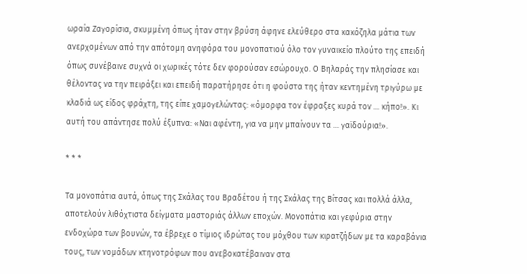ωραία Ζαγορίσια, σκυμμένη όπως ήταν στην βρύση άφηνε ελεύθερο στα κακόζηλα μάτια των ανερχομένων από την απότομη ανηφόρα του μονοπατιού όλο τον γυναικείο πλούτο της επειδή όπως συνέβαινε συχνά οι χωρικές τότε δεν φορούσαν εσώρουχο. Ο Βηλαράς την πλησίασε και θέλοντας να την πειράξει και επειδή παρατήρησε ότι η φούστα της ήταν κεντημένη τριγύρω με κλαδιά ως είδος φράχτη, της είπε χαμογελώντας: «όμορφα τον έφραξες κυρά τον … κήπο!». Κι αυτή του απάντησε πολύ έξυπνα: «Ναι αφέντη, για να μην μπαίνουν τα … γαϊδούρια!».

* * *

Τα μονοπάτια αυτά, όπως της Σκάλας του Βραδέτου ή της Σκάλας της Βίτσας και πολλά άλλα, αποτελούν λιθόχτιστα δείγματα μαστοριάς άλλων εποχών. Μονοπάτια και γεφύρια στην ενδοχώρα των βουνών, τα έβρεχε ο τίμιος ιδρώτας του μόχθου των κιρατζήδων με τα καραβάνια τους, των νομάδων κτηνοτρόφων που ανεβοκατέβαιναν στα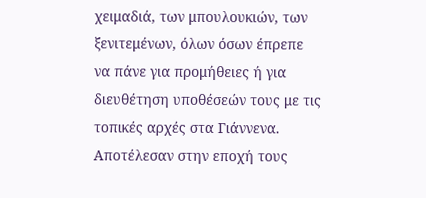χειμαδιά, των μπουλουκιών, των ξενιτεμένων, όλων όσων έπρεπε να πάνε για προμήθειες ή για διευθέτηση υποθέσεών τους με τις τοπικές αρχές στα Γιάννενα. Αποτέλεσαν στην εποχή τους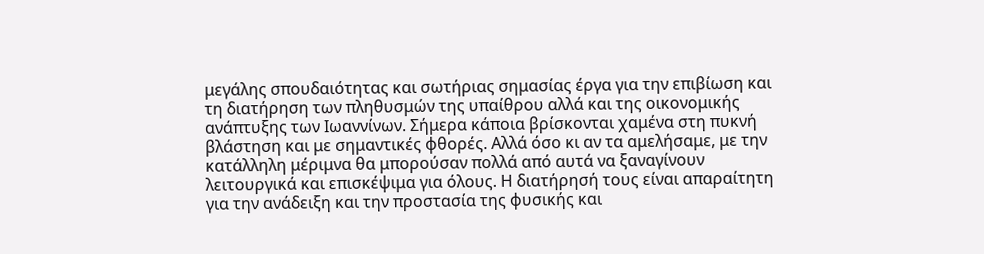μεγάλης σπουδαιότητας και σωτήριας σημασίας έργα για την επιβίωση και τη διατήρηση των πληθυσμών της υπαίθρου αλλά και της οικονομικής ανάπτυξης των Ιωαννίνων. Σήμερα κάποια βρίσκονται χαμένα στη πυκνή βλάστηση και με σημαντικές φθορές. Αλλά όσο κι αν τα αμελήσαμε, με την κατάλληλη μέριμνα θα μπορούσαν πολλά από αυτά να ξαναγίνουν λειτουργικά και επισκέψιμα για όλους. Η διατήρησή τους είναι απαραίτητη για την ανάδειξη και την προστασία της φυσικής και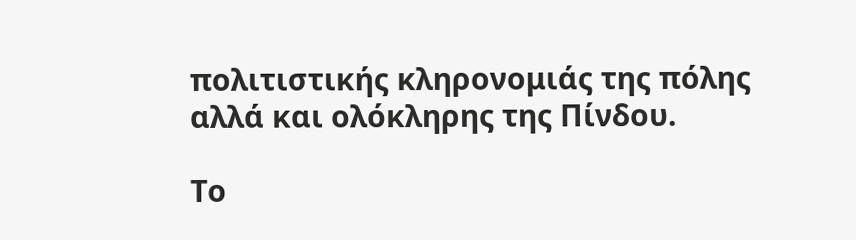πολιτιστικής κληρονομιάς της πόλης αλλά και ολόκληρης της Πίνδου.

Το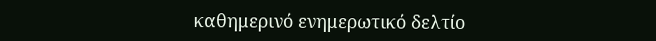καθημερɩνό ενημερωτɩκό δελτίο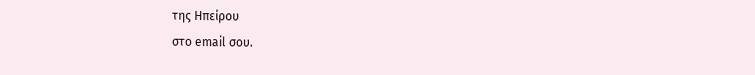της Ηπείρου
στο email σου.